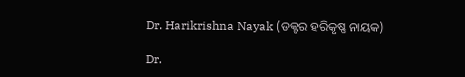Dr. Harikrishna Nayak (ଡକ୍ଟର ହରିକୃଷ୍ଣ ନାୟକ)

Dr.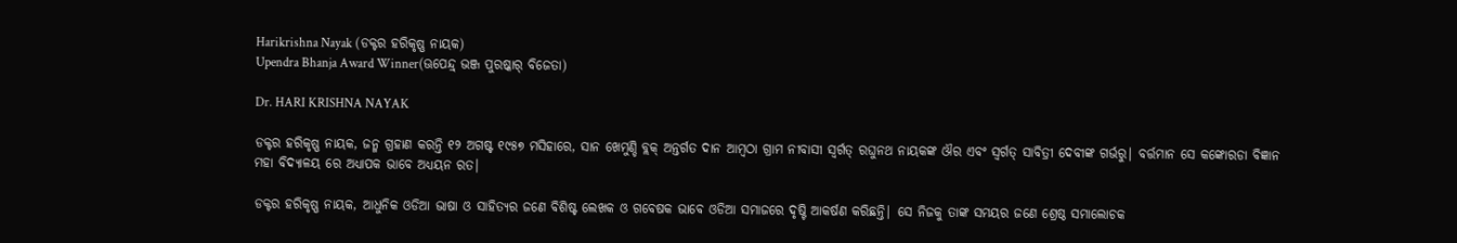Harikrishna Nayak (ଡକ୍ଟର ହରିକୃଷ୍ଣ ନାୟକ)
Upendra Bhanja Award Winner(ଊପେନ୍ଦ୍ର୍ ଭଞ୍ଜ ପୁରଷ୍କାର୍ ବିଜେତା)

Dr. HARI KRISHNA NAYAK

ଡକ୍ଟର ହରିକୃଷ୍ଣ ନାୟକ, ଜନ୍ମ ଗ୍ରହାଣ କରନ୍ତି ୧୨ ଅଗଷ୍ଟ ୧୯୫୭ ମସିହାରେ, ସାନ ଖେମୁଣ୍ଡି ବ୍ଲକ୍ ଅନ୍ତର୍ଗତ ଦାନ ଆମ୍ବଠା ଗ୍ରାମ ନୀବାସୀ ସ୍ଵର୍ଗତ୍ ରଘୁନଥ ନାୟକଙ୍କ ଔର ଏବଂ ସ୍ଵର୍ଗତ୍ ସାବିତ୍ରୀ ଦେବୀଙ୍କ ଗର୍ଭରୁ| ବର୍ତ୍ତମାନ ସେ କଙ୍କୋରଡା ବିଜ୍ଞାନ ମହା ବିଦ୍ୟାଳୟ ରେ ଅଧ୍ୟାପକ ଭାବେ ଅଧ୍ୟୟନ ରତ|

ଡକ୍ଟର ହରିକୃଷ୍ଣ ନାୟକ, ଆଧୁନିକ ଓଡିଆ ଭାଷା ଓ ସାହିତ୍ୟର ଜଣେ ବିଶିଷ୍ଟ ଲେଖକ ଓ ଗବେଷକ ଭାବେ ଓଡିଆ ସମାଜରେ ଦୃଷ୍ଟି ଆକର୍ଷଣ କରିଛନ୍ତି| ସେ ନିଜକୁ ତାଙ୍କ ସମୟର ଜଣେ ଶ୍ରେଷ୍ଠ ସମାଲୋଚକ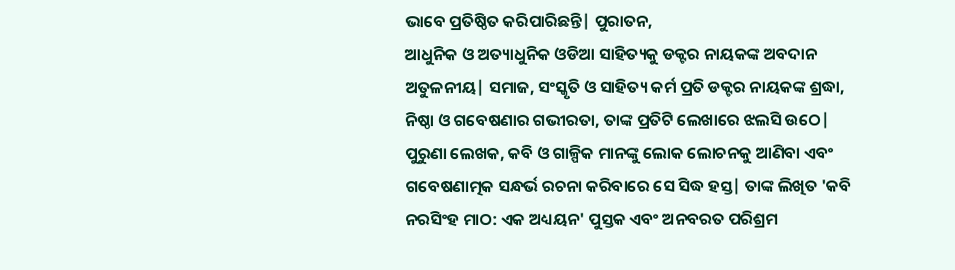ଭାବେ ପ୍ରତିଷ୍ଠିତ କରିପାରିଛନ୍ତି| ପୁରାତନ,
ଆଧୁନିକ ଓ ଅତ୍ୟାଧୁନିକ ଓଡିଆ ସାହିତ୍ୟକୁ ଡକ୍ଟର ନାୟକଙ୍କ ଅବଦାନ ଅତୁଳନୀୟ| ସମାଜ, ସଂସ୍କୃତି ଓ ସାହିତ୍ୟ କର୍ମ ପ୍ରତି ଡକ୍ଟର ନାୟକଙ୍କ ଶ୍ରଦ୍ଧା, ନିଷ୍ଠା ଓ ଗବେଷଣାର ଗଭୀରତା, ତାଙ୍କ ପ୍ରତିଟି ଲେଖାରେ ଝଲସି ଉଠେ| ପୁରୁଣା ଲେଖକ, କବି ଓ ଗାଳ୍ପିକ ମାନଙ୍କୁ ଲୋକ ଲୋଚନକୁ ଆଣିବା ଏବଂ ଗବେଷଣାତ୍ମକ ସନ୍ଧର୍ଭ ରଚନା କରିବାରେ ସେ ସିଦ୍ଧ ହସ୍ତ| ତାଙ୍କ ଲିଖିତ 'କବି ନରସିଂହ ମାଠ: ଏକ ଅଧ୍ୟୟନ' ପୁସ୍ତକ ଏବଂ ଅନବରତ ପରିଶ୍ରମ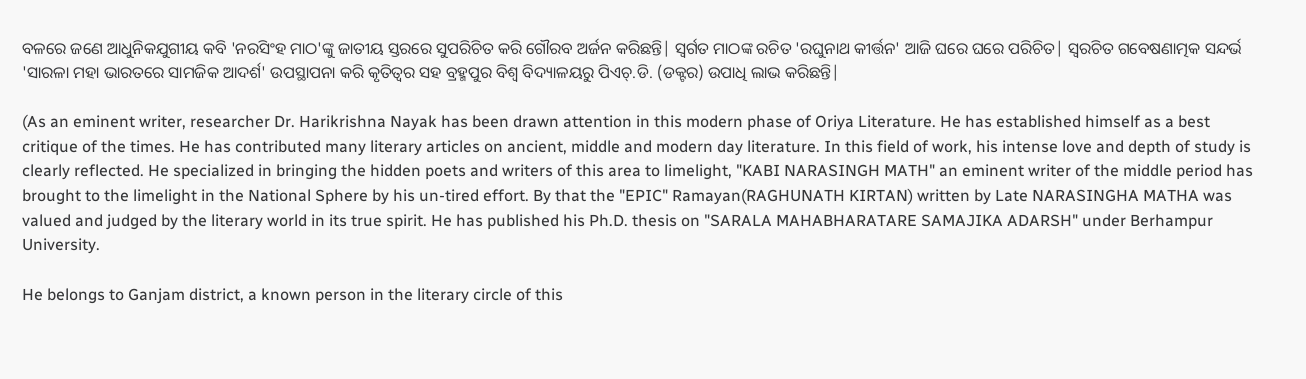ବଳରେ ଜଣେ ଆଧୁନିକଯୁଗୀୟ କବି 'ନରସିଂହ ମାଠ'ଙ୍କୁ ଜାତୀୟ ସ୍ତରରେ ସୁପରିଚିତ କରି ଗୌରବ ଅର୍ଜନ କରିଛନ୍ତି| ସ୍ଵର୍ଗତ ମାଠଙ୍କ ରଚିତ 'ରଘୁନାଥ କୀର୍ତ୍ତନ' ଆଜି ଘରେ ଘରେ ପରିଚିତ| ସ୍ଵରଚିତ ଗବେଷଣାତ୍ମକ ସନ୍ଦର୍ଭ 'ସାରଳା ମହା ଭାରତରେ ସାମଜିକ ଆଦର୍ଶ' ଉପସ୍ଥାପନା କରି କୃତିତ୍ଵର ସହ ବ୍ରହ୍ମପୁର ବିଶ୍ଵ ବିଦ୍ୟାଳୟରୁ ପିଏଚ୍.ଡି. (ଡକ୍ଟର) ଉପାଧି ଲାଭ କରିଛନ୍ତି|

(As an eminent writer, researcher Dr. Harikrishna Nayak has been drawn attention in this modern phase of Oriya Literature. He has established himself as a best critique of the times. He has contributed many literary articles on ancient, middle and modern day literature. In this field of work, his intense love and depth of study is clearly reflected. He specialized in bringing the hidden poets and writers of this area to limelight, "KABI NARASINGH MATH" an eminent writer of the middle period has brought to the limelight in the National Sphere by his un-tired effort. By that the "EPIC" Ramayan(RAGHUNATH KIRTAN) written by Late NARASINGHA MATHA was valued and judged by the literary world in its true spirit. He has published his Ph.D. thesis on "SARALA MAHABHARATARE SAMAJIKA ADARSH" under Berhampur University.

He belongs to Ganjam district, a known person in the literary circle of this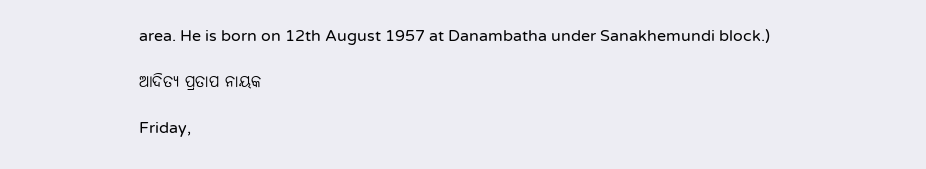area. He is born on 12th August 1957 at Danambatha under Sanakhemundi block.)

ଆଦିତ୍ୟ ପ୍ରତାପ ନାୟକ

Friday,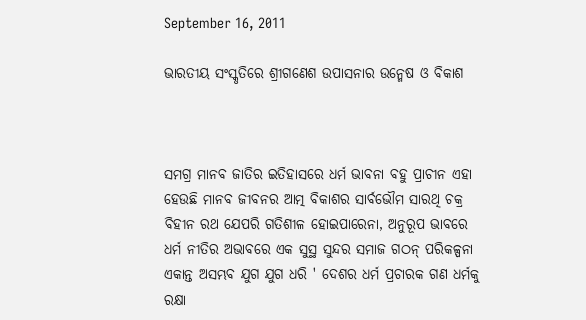September 16, 2011

ଭାରତୀୟ ସଂସ୍କୃତିରେ ଶ୍ରୀଗଣେଶ ଉପାସନାର ଉନ୍ମେଷ ଓ ବିକାଶ



ସମଗ୍ର ମାନବ ଜାତିର ଇତିହାସରେ ଧର୍ମ ଭାବନା ବହୁ ପ୍ରାଚୀନ ଏହା ହେଉଛି ମାନବ ଜୀବନର ଆତ୍ମ ବିକାଶର ସାର୍ବଭୌମ ସାରଥି ଚକ୍ର ବିହୀନ ରଥ ଯେପରି ଗତିଶୀଳ ହୋଇପାରେନା, ଅନୁରୂପ ଭାବରେ ଧର୍ମ ନୀତିର ଅଭାବରେ ଏକ ସୁସ୍ଥ ସୁନ୍ଦର ସମାଜ ଗଠନ୍ ପରିକଳ୍ପନା ଏକାନ୍ତ ଅସମ୍ଭବ ଯୁଗ ଯୁଗ ଧରି ' ଦେଶର ଧର୍ମ ପ୍ରଚାରକ ଗଣ ଧର୍ମକୁ ରକ୍ଷା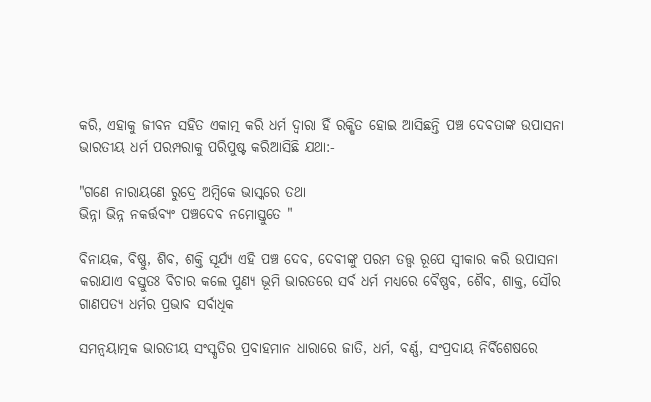କରି, ଏହାକୁ ଜୀବନ ସହିତ ଏକାତ୍ମ କରି ଧର୍ମ ଦ୍ଵାରା ହିଁ ରକ୍ଷିତ ହୋଇ ଆସିଛନ୍ତି ପଞ୍ଚ ଦେବତାଙ୍କ ଉପାସନା ଭାରତୀୟ ଧର୍ମ ପରମ୍ପରାକୁ ପରିପୁଷ୍ଟ କରିଆସିଛି ଯଥା:-

"ଗଣେ ନାରାୟଣେ ରୁଦ୍ରେ ଅମ୍ବିକେ ଭାସ୍କରେ ତଥା
ଭିନ୍ନା ଭିନ୍ନ ନକର୍ତ୍ତବ୍ୟଂ ପଞ୍ଚଦେବ ନମୋସ୍ତୁତେ "

ବିନାୟକ, ବିଷ୍ଣୁ, ଶିବ, ଶକ୍ତି ସୂର୍ଯ୍ୟ ଏହି ପଞ୍ଚ ଦେବ, ଦେବୀଙ୍କୁ ପରମ ତତ୍ତ୍ଵ ରୂପେ ସ୍ଵୀକାର କରି ଉପାସନା କରାଯାଏ ବସ୍ତୁତଃ ବିଚାର କଲେ ପୁଣ୍ୟ ଭୂମି ଭାରତରେ ସର୍ବ ଧର୍ମ ମଧ୍ୟରେ ବୈଷ୍ଣବ, ଶୈବ, ଶାକ୍ତ, ସୌର ଗାଣପତ୍ୟ ଧର୍ମର ପ୍ରଭାବ ସର୍ବାଧିକ

ସମନ୍ଵୟାତ୍ମକ ଭାରତୀୟ ସଂସ୍କୃତିର ପ୍ରବାହମାନ ଧାରାରେ ଜାତି, ଧର୍ମ, ବର୍ଣ୍ଣ, ସଂପ୍ରଦାୟ ନିର୍ବିଶେଷରେ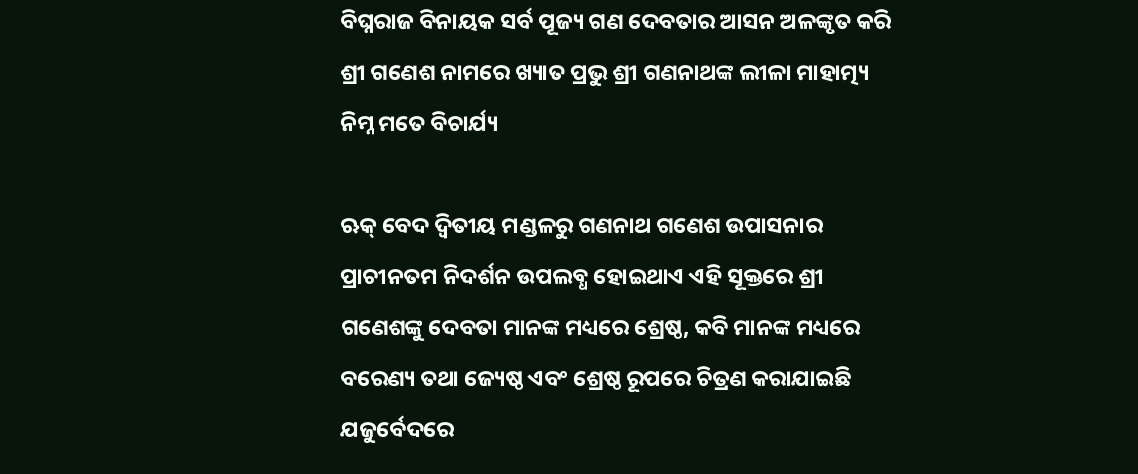ବିଘ୍ନରାଜ ବିନାୟକ ସର୍ବ ପୂଜ୍ୟ ଗଣ ଦେବତାର ଆସନ ଅଳଙ୍କୃତ କରି ଶ୍ରୀ ଗଣେଶ ନାମରେ ଖ୍ୟାତ ପ୍ରଭୁ ଶ୍ରୀ ଗଣନାଥଙ୍କ ଲୀଳା ମାହାତ୍ମ୍ୟ ନିମ୍ନ ମତେ ବିଚାର୍ଯ୍ୟ

ଋକ୍ ବେଦ ଦ୍ଵିତୀୟ ମଣ୍ଡଳରୁ ଗଣନାଥ ଗଣେଶ ଉପାସନାର ପ୍ରାଚୀନତମ ନିଦର୍ଶନ ଉପଲବ୍ଧ ହୋଇଥାଏ ଏହି ସୂକ୍ତରେ ଶ୍ରୀ ଗଣେଶଙ୍କୁ ଦେବତା ମାନଙ୍କ ମଧ୍ୟରେ ଶ୍ରେଷ୍ଠ, କବି ମାନଙ୍କ ମଧ୍ୟରେ ବରେଣ୍ୟ ତଥା ଜ୍ୟେଷ୍ଠ ଏବଂ ଶ୍ରେଷ୍ଠ ରୂପରେ ଚିତ୍ରଣ କରାଯାଇଛି ଯଜୁର୍ବେଦରେ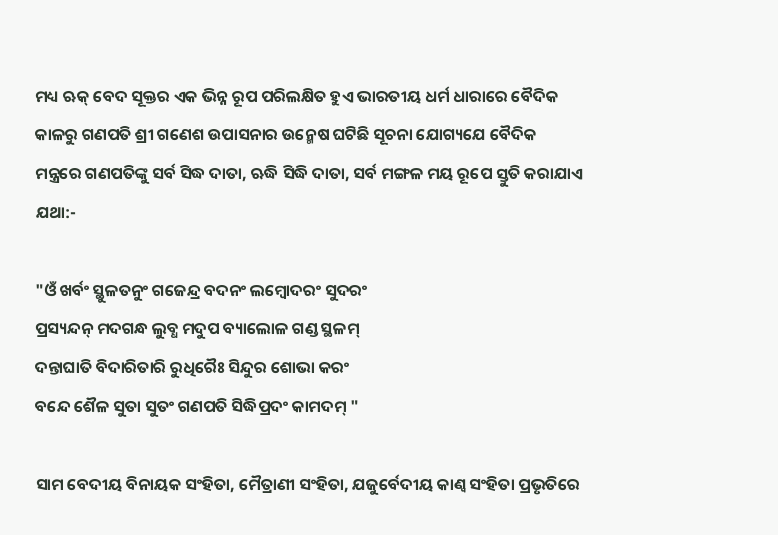ମଧ୍ୟ ଋକ୍ ବେଦ ସୂକ୍ତର ଏକ ଭିନ୍ନ ରୂପ ପରିଲକ୍ଷିତ ହୁଏ ଭାରତୀୟ ଧର୍ମ ଧାରାରେ ବୈଦିକ କାଳରୁ ଗଣପତି ଶ୍ରୀ ଗଣେଶ ଉପାସନାର ଉନ୍ମେଷ ଘଟିଛି ସୂଚନା ଯୋଗ୍ୟଯେ ବୈଦିକ ମନ୍ତ୍ରରେ ଗଣପତିଙ୍କୁ ସର୍ବ ସିଦ୍ଧ ଦାତା, ଋଦ୍ଧି ସିଦ୍ଧି ଦାତା, ସର୍ବ ମଙ୍ଗଳ ମୟ ରୂପେ ସ୍ତୁତି କରାଯାଏ ଯଥା:-

"ଓଁ ଖର୍ବଂ ସ୍ଥୁଳତନୁଂ ଗଜେନ୍ଦ୍ର ବଦନଂ ଲମ୍ବୋଦରଂ ସୁଦରଂ
ପ୍ରସ୍ୟନ୍ଦନ୍ ମଦଗନ୍ଧ ଲୁବ୍ଧ ମଦୁପ ବ୍ୟାଲୋଳ ଗଣ୍ଡ ସ୍ଥଳମ୍
ଦନ୍ତାଘାତି ବିଦାରିତାରି ରୁଧିରୈଃ ସିନ୍ଦୁର ଶୋଭା କରଂ
ବନ୍ଦେ ଶୈଳ ସୁତା ସୁତଂ ଗଣପତି ସିଦ୍ଧିପ୍ରଦଂ କାମଦମ୍ "

ସାମ ବେଦୀୟ ବିନାୟକ ସଂହିତା, ମୈତ୍ରାଣୀ ସଂହିତା, ଯଜୁର୍ବେଦୀୟ କାଣ୍ଵ ସଂହିତା ପ୍ରଭୃତିରେ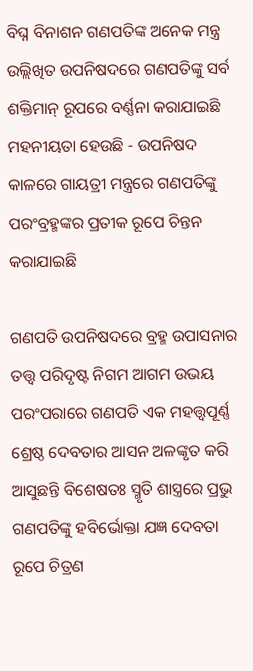ବିଘ୍ନ ବିନାଶନ ଗଣପତିଙ୍କ ଅନେକ ମନ୍ତ୍ର ଉଲ୍ଲିଖିତ ଉପନିଷଦରେ ଗଣପତିଙ୍କୁ ସର୍ବ ଶକ୍ତିମାନ୍ ରୂପରେ ବର୍ଣ୍ଣନା କରାଯାଇଛି ମହନୀୟତା ହେଉଛି - ଉପନିଷଦ କାଳରେ ଗାୟତ୍ରୀ ମନ୍ତ୍ରରେ ଗଣପତିଙ୍କୁ ପରଂବ୍ରହ୍ମଙ୍କର ପ୍ରତୀକ ରୂପେ ଚିନ୍ତନ କରାଯାଇଛି

ଗଣପତି ଉପନିଷଦରେ ବ୍ରହ୍ମ ଉପାସନାର ତତ୍ତ୍ଵ ପରିଦୃଷ୍ଟ ନିଗମ ଆଗମ ଉଭୟ ପରଂପରାରେ ଗଣପତି ଏକ ମହତ୍ତ୍ଵପୂର୍ଣ୍ଣ ଶ୍ରେଷ୍ଠ ଦେବତାର ଆସନ ଅଳଙ୍କୃତ କରି ଆସୁଛନ୍ତି ବିଶେଷତଃ ସ୍ମୃତି ଶାସ୍ତ୍ରରେ ପ୍ରଭୁ ଗଣପତିଙ୍କୁ ହବିର୍ଭୋକ୍ତା ଯଜ୍ଞ ଦେବତା ରୂପେ ଚିତ୍ରଣ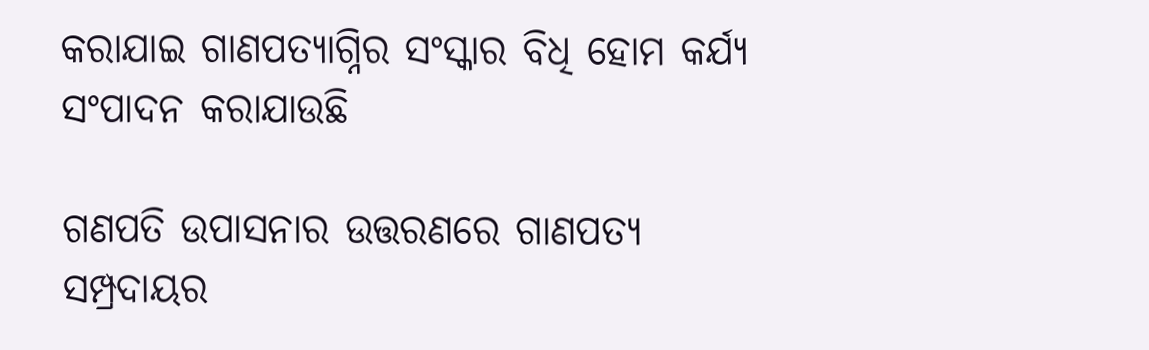କରାଯାଇ ଗାଣପତ୍ୟାଗ୍ନିର ସଂସ୍କାର ବିଧି ହୋମ କର୍ଯ୍ୟ ସଂପାଦନ କରାଯାଉଛି

ଗଣପତି ଉପାସନାର ଉତ୍ତରଣରେ ଗାଣପତ୍ୟ ସମ୍ପ୍ରଦାୟର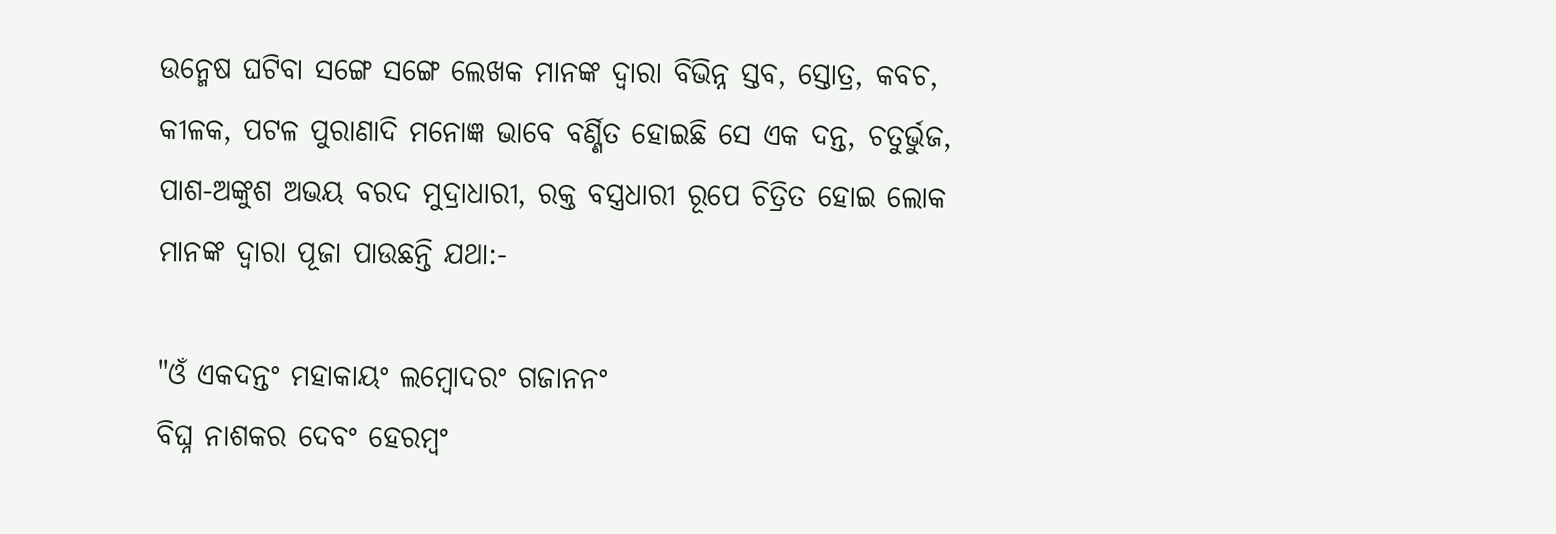ଉନ୍ମେଷ ଘଟିବା ସଙ୍ଗେ ସଙ୍ଗେ ଲେଖକ ମାନଙ୍କ ଦ୍ଵାରା ବିଭିନ୍ନ ସ୍ତବ, ସ୍ତୋତ୍ର, କବଚ, କୀଳକ, ପଟଳ ପୁରାଣାଦି ମନୋଜ୍ଞ ଭାବେ ବର୍ଣ୍ଣିତ ହୋଇଛି ସେ ଏକ ଦନ୍ତ, ଚତୁର୍ଭୁଜ, ପାଶ-ଅଙ୍କୁଶ ଅଭୟ ବରଦ ମୁଦ୍ରାଧାରୀ, ରକ୍ତ ବସ୍ତ୍ରଧାରୀ ରୂପେ ଚିତ୍ରିତ ହୋଇ ଲୋକ ମାନଙ୍କ ଦ୍ଵାରା ପୂଜା ପାଉଛନ୍ତି ଯଥା:-

"ଓଁ ଏକଦନ୍ତଂ ମହାକାୟଂ ଲମ୍ବୋଦରଂ ଗଜାନନଂ
ବିଘ୍ନ ନାଶକର ଦେବଂ ହେରମ୍ବଂ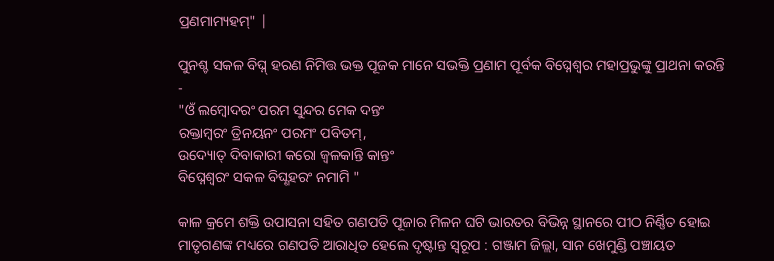ପ୍ରଣମାମ୍ୟହମ୍" |

ପୁନଶ୍ଚ ସକଳ ବିଘ୍ନ୍ ହରଣ ନିମିତ୍ତ ଭକ୍ତ ପୂଜକ ମାନେ ସଭକ୍ତି ପ୍ରଣାମ ପୂର୍ବକ ବିଘ୍ନେଶ୍ଵର ମହାପ୍ରଭୁଙ୍କୁ ପ୍ରାଥନା କରନ୍ତି -
"ଓଁ ଲମ୍ବୋଦରଂ ପରମ ସୁନ୍ଦର ମେକ ଦନ୍ତଂ
ରକ୍ତାମ୍ବରଂ ତ୍ରିନୟନଂ ପରମଂ ପବିତମ୍,
ଉଦ୍ୟୋତ୍ ଦିବାକାରୀ କରୋ ଜ୍ଵଳକାନ୍ତି କାନ୍ତଂ
ବିଘ୍ନେଶ୍ଵରଂ ସକଳ ବିଘ୍ଣହରଂ ନମାମି "

କାଳ କ୍ରମେ ଶକ୍ତି ଉପାସନା ସହିତ ଗଣପତି ପୂଜାର ମିଳନ ଘଟି ଭାରତର ବିଭିନ୍ନ ସ୍ଥାନରେ ପୀଠ ନିର୍ଣ୍ଣିତ ହୋଇ ମାତୃଗଣଙ୍କ ମଧ୍ୟରେ ଗଣପତି ଆରାଧିତ ହେଲେ ଦୃଷ୍ଟାନ୍ତ ସ୍ଵରୂପ : ଗଞ୍ଜାମ ଜିଲ୍ଲା, ସାନ ଖେମୁଣ୍ଡି ପଞ୍ଚାୟତ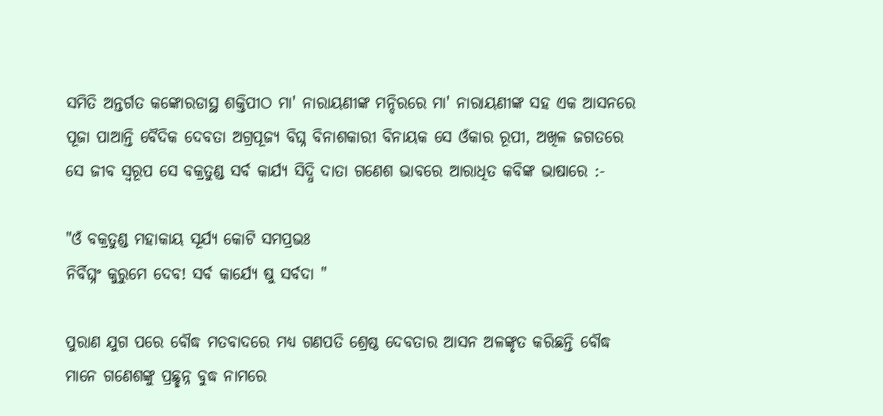ସମିତି ଅନ୍ତର୍ଗତ କଙ୍କୋରଡାସ୍ଥ ଶକ୍ତିପୀଠ ମା' ନାରାୟଣୀଙ୍କ ମନ୍ଦିରରେ ମା' ନାରାୟଣୀଙ୍କ ସହ ଏକ ଆସନରେ ପୂଜା ପାଆନ୍ତି ବୈଦିକ ଦେବତା ଅଗ୍ରପୂଜ୍ୟ ବିଘ୍ନ ବିନାଶକାରୀ ବିନାୟକ ସେ ଓଁକାର ରୂପୀ, ଅଖିଳ ଜଗତରେ ସେ ଜୀବ ସ୍ଵରୂପ ସେ ବକ୍ରତୁଣ୍ଡ ସର୍ବ କାର୍ଯ୍ୟ ସିଦ୍ଧି ଦାତା ଗଣେଶ ଭାବରେ ଆରାଧିତ କବିଙ୍କ ଭାଷାରେ :-

"ଓଁ ବକ୍ରତୁଣ୍ଡ ମହାକାୟ ସୂର୍ଯ୍ୟ କୋଟି ସମପ୍ରଭଃ
ନିର୍ବିଘ୍ନଂ କୁରୁମେ ଦେବ! ସର୍ବ କାର୍ଯ୍ୟେ ଷୁ ସର୍ବଦା "

ପୁରାଣ ଯୁଗ ପରେ ବୌଦ୍ଧ ମତବାଦରେ ମଧ୍ୟ ଗଣପତି ଶ୍ରେଷ୍ଠ ଦେବତାର ଆସନ ଅଳଙ୍କୃତ କରିଛନ୍ତି ବୌଦ୍ଧ ମାନେ ଗଣେଶଙ୍କୁ ପ୍ରଛ୍ଛନ୍ନ ବୁଦ୍ଧ ନାମରେ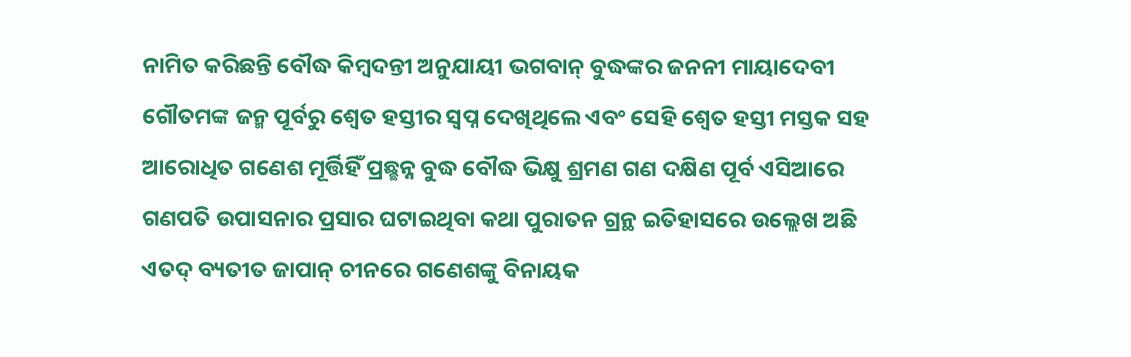ନାମିତ କରିଛନ୍ତି ବୌଦ୍ଧ କିମ୍ବଦନ୍ତୀ ଅନୁଯାୟୀ ଭଗବାନ୍ ବୁଦ୍ଧଙ୍କର ଜନନୀ ମାୟାଦେବୀ ଗୌତମଙ୍କ ଜନ୍ମ ପୂର୍ବରୁ ଶ୍ଵେତ ହସ୍ତୀର ସ୍ଵପ୍ନ ଦେଖିଥିଲେ ଏବଂ ସେହି ଶ୍ଵେତ ହସ୍ତୀ ମସ୍ତକ ସହ ଆରୋଧିତ ଗଣେଶ ମୂର୍ତ୍ତିହିଁ ପ୍ରଛ୍ଛନ୍ନ ବୁଦ୍ଧ ବୌଦ୍ଧ ଭିକ୍ଷୁ ଶ୍ରମଣ ଗଣ ଦକ୍ଷିଣ ପୂର୍ବ ଏସିଆରେ ଗଣପତି ଉପାସନାର ପ୍ରସାର ଘଟାଇଥିବା କଥା ପୁରାତନ ଗ୍ରନ୍ଥ ଇତିହାସରେ ଉଲ୍ଲେଖ ଅଛି ଏତଦ୍ ବ୍ୟତୀତ ଜାପାନ୍ ଚୀନରେ ଗଣେଶଙ୍କୁ ବିନାୟକ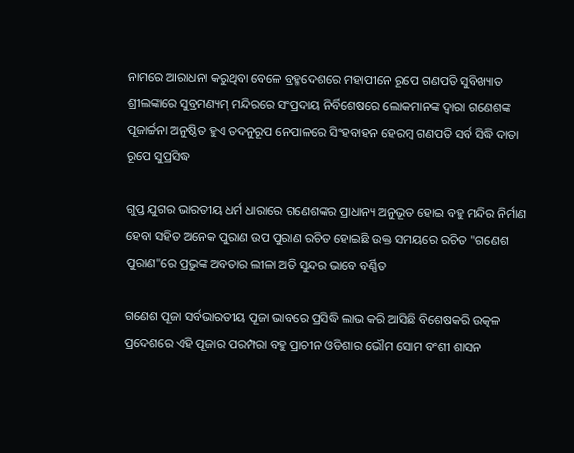ନାମରେ ଆରାଧନା କରୁଥିବା ବେଳେ ବ୍ରହ୍ମଦେଶରେ ମହାପୀନେ ରୂପେ ଗଣପତି ସୁବିଖ୍ୟାତ ଶ୍ରୀଲଙ୍କାରେ ସୁବ୍ରମଣ୍ୟମ୍ ମନ୍ଦିରରେ ସଂପ୍ରଦାୟ ନିର୍ବିଶେଷରେ ଲୋକମାନଙ୍କ ଦ୍ଵାରା ଗଣେଶଙ୍କ ପୂଜାର୍ଚ୍ଚନା ଅନୁଷ୍ଠିତ ହୁଏ ତଦନୁରୂପ ନେପାଳରେ ସିଂହବାହନ ହେରମ୍ବ ଗଣପତି ସର୍ବ ସିଦ୍ଧି ଦାତା ରୂପେ ସୁପ୍ରସିଦ୍ଧ

ଗୁପ୍ତ ଯୁଗର ଭାରତୀୟ ଧର୍ମ ଧାରାରେ ଗଣେଶଙ୍କର ପ୍ରାଧାନ୍ୟ ଅନୁଭୂତ ହୋଇ ବହୁ ମନ୍ଦିର ନିର୍ମାଣ ହେବା ସହିତ ଅନେକ ପୁରାଣ ଉପ ପୁରାଣ ରଚିତ ହୋଇଛି ଉକ୍ତ ସମୟରେ ରଚିତ "ଗଣେଶ ପୁରାଣ"ରେ ପ୍ରଭୁଙ୍କ ଅବତାର ଲୀଳା ଅତି ସୁନ୍ଦର ଭାବେ ବର୍ଣ୍ଣିତ

ଗଣେଶ ପୂଜା ସର୍ବଭାରତୀୟ ପୂଜା ଭାବରେ ପ୍ରସିଦ୍ଧି ଲାଭ କରି ଆସିଛି ବିଶେଷକରି ଉତ୍କଳ ପ୍ରଦେଶରେ ଏହି ପୂଜାର ପରମ୍ପରା ବହୁ ପ୍ରାଚୀନ ଓଡିଶାର ଭୌମ ସୋମ ବଂଶୀ ଶାସନ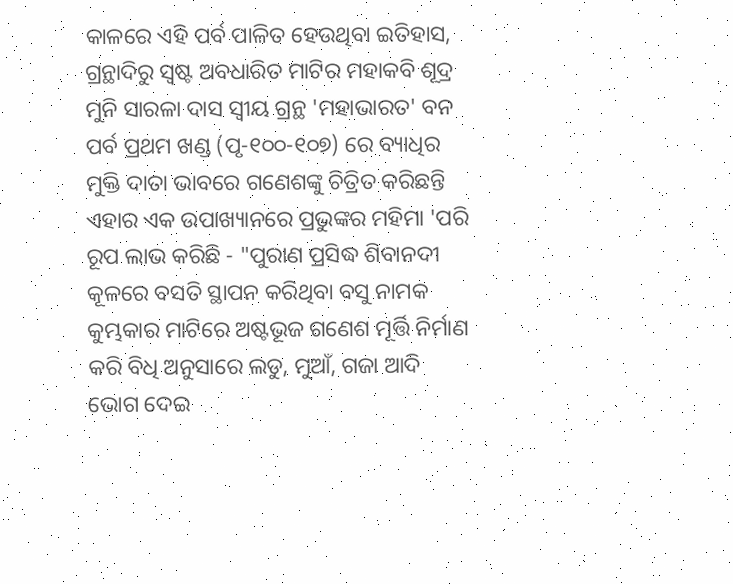କାଳରେ ଏହି ପର୍ବ ପାଳିତ ହେଉଥିବା ଇତିହାସ, ଗ୍ରନ୍ଥାଦିରୁ ସ୍ଵଷ୍ଟ ଅବଧାରିତ ମାଟିର ମହାକବି ଶୂଦ୍ର ମୁନି ସାରଳା ଦାସ ସ୍ଵୀୟ ଗ୍ରନ୍ଥ 'ମହାଭାରତ' ବନ ପର୍ବ ପ୍ରଥମ ଖଣ୍ଡ (ପୃ-୧୦୦-୧୦୭) ରେ ବ୍ୟାଧିର ମୁକ୍ତି ଦାତା ଭାବରେ ଗଣେଶଙ୍କୁ ଚିତ୍ରିତ କରିଛନ୍ତି ଏହାର ଏକ ଉପାଖ୍ୟାନରେ ପ୍ରଭୁଙ୍କର ମହିମା 'ପରି ରୂପ ଲାଭ କରିଛି - "ପୁରାଣ ପ୍ରସିଦ୍ଧ ଶିବାନଦୀ କୂଳରେ ବସତି ସ୍ଥାପନ କରିଥିବା ବସୁ ନାମକ କୁମ୍ଭକାର ମାଟିରେ ଅଷ୍ଟଭୂଜ ଗଣେଶ ମୂର୍ତ୍ତି ନିର୍ମାଣ କରି ବିଧି ଅନୁସାରେ ଲଡୁ, ମୁଆଁ, ଗଜା ଆଦି ଭୋଗ ଦେଇ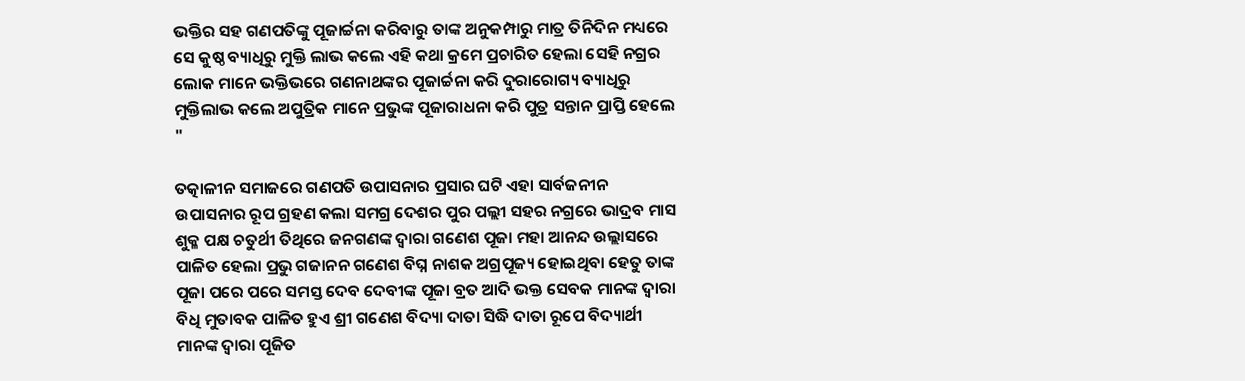ଭକ୍ତିର ସହ ଗଣପତିଙ୍କୁ ପୂଜାର୍ଚ୍ଚନା କରିବାରୁ ତାଙ୍କ ଅନୁକମ୍ପାରୁ ମାତ୍ର ତିନିଦିନ ମଧ୍ୟରେ ସେ କୁଷ୍ଠ ବ୍ୟାଧିରୁ ମୁକ୍ତି ଲାଭ କଲେ ଏହି କଥା କ୍ରମେ ପ୍ରଚାରିତ ହେଲା ସେହି ନଗ୍ରର ଲୋକ ମାନେ ଭକ୍ତିଭରେ ଗଣନାଥଙ୍କର ପୂଜାର୍ଚ୍ଚନା କରି ଦୁରାରୋଗ୍ୟ ବ୍ୟାଧିରୁ ମୁକ୍ତିଲାଭ କଲେ ଅପୁତ୍ରିକ ମାନେ ପ୍ରଭୁଙ୍କ ପୂଜାରାଧନା କରି ପୁତ୍ର ସନ୍ତାନ ପ୍ରାପ୍ତି ହେଲେ "

ତତ୍କାଳୀନ ସମାଜରେ ଗଣପତି ଉପାସନାର ପ୍ରସାର ଘଟି ଏହା ସାର୍ବଜନୀନ ଉପାସନାର ରୂପ ଗ୍ରହଣ କଲା ସମଗ୍ର ଦେଶର ପୁର ପଲ୍ଲୀ ସହର ନଗ୍ରରେ ଭାଦ୍ରବ ମାସ ଶୁକ୍ଳ ପକ୍ଷ ଚତୁର୍ଥୀ ତିଥିରେ ଜନଗଣଙ୍କ ଦ୍ଵାରା ଗଣେଶ ପୂଜା ମହା ଆନନ୍ଦ ଉଲ୍ଲାସରେ ପାଳିତ ହେଲା ପ୍ରଭୁ ଗଜାନନ ଗଣେଶ ବିଘ୍ନ ନାଶକ ଅଗ୍ରପୂଜ୍ୟ ହୋଇଥିବା ହେତୁ ତାଙ୍କ ପୂଜା ପରେ ପରେ ସମସ୍ତ ଦେବ ଦେବୀଙ୍କ ପୂଜା ବ୍ରତ ଆଦି ଭକ୍ତ ସେବକ ମାନଙ୍କ ଦ୍ଵାରା ବିଧି ମୁତାବକ ପାଳିତ ହୁଏ ଶ୍ରୀ ଗଣେଶ ବିଦ୍ୟା ଦାତା ସିଦ୍ଧି ଦାତା ରୂପେ ବିଦ୍ୟାର୍ଥୀ ମାନଙ୍କ ଦ୍ଵାରା ପୂଜିତ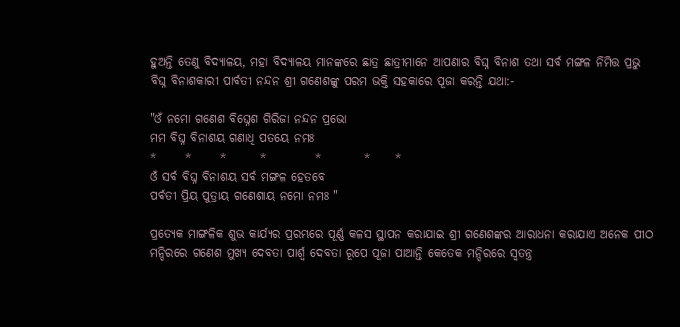ହୁଅନ୍ତି ତେଣୁ ବିଦ୍ୟାଳୟ, ମହା ବିଦ୍ୟାଳୟ ମାନଙ୍କରେ ଛାତ୍ର ଛାତ୍ରୀମାନେ ଆପଣାର ବିଘ୍ନ ବିନାଶ ତଥା ସର୍ବ ମଙ୍ଗଳ ନିମିତ୍ତ ପ୍ରଭୁ ବିଘ୍ନ ବିନାଶକାରୀ ପାର୍ବତୀ ନନ୍ଦନ ଶ୍ରୀ ଗଣେଶଙ୍କୁ ପରମ ଭକ୍ତି ସହକାରେ ପୂଜା କରନ୍ତି ଯଥା:-

"ଓଁ ନମୋ ଗଣେଶ ବିଘ୍ନେଶ ଗିରିଜା ନନ୍ଦନ ପ୍ରଭୋ
ମମ ବିଘ୍ନ ବିନାଶୟ ଗଣାଧି ପତୟେ ନମଃ
*      *      *       *          *         *     *
ଓଁ ସର୍ବ ବିଘ୍ନ ବିନାଶୟ ସର୍ବ ମଙ୍ଗଳ ହେତବେ
ପର୍ବତୀ ପ୍ରିୟ ପୁତ୍ରାୟ ଗଣେଶାୟ ନମୋ ନମଃ "

ପ୍ରତ୍ୟେକ ମାଙ୍ଗଳିକ ଶୁଭ କାର୍ଯ୍ୟର ପ୍ରରମ୍ଭରେ ପୂର୍ଣ୍ଣ କଳସ ସ୍ଥାପନ କରାଯାଇ ଶ୍ରୀ ଗଣେଶଙ୍କର ଆରାଧନା କରାଯାଏ ଅନେକ ପୀଠ ମନ୍ଦିରରେ ଗଣେଶ ମୁଖ୍ୟ ଦେବତା ପାର୍ଶ୍ଵ ଦେବତା ରୂପେ ପୂଜା ପାଆନ୍ତି କେତେକ ମନ୍ଦିରରେ ସ୍ଵତନ୍ତ୍ର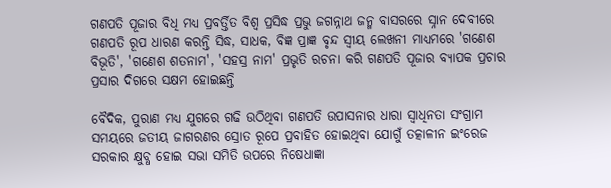ଗଣପତି ପୂଜାର ବିଧି ମଧ୍ୟ ପ୍ରବର୍ତ୍ତିତ ବିଶ୍ଵ ପ୍ରସିଦ୍ଧ ପ୍ରଭୁ ଜଗନ୍ନାଥ ଜନ୍ମ ବାସରରେ ସ୍ନାନ ଦେବୀରେ ଗଣପତି ରୂପ ଧାରଣ କରନ୍ତି ସିଦ୍ଧ, ସାଧକ, ବିଜ୍ଞ ପ୍ରାଜ୍ଞ ବୃନ୍ଦ ସ୍ଵୀୟ ଲେଖନୀ ମାଧ୍ୟମରେ 'ଗଣେଶ ବିଭୂତି', 'ଗଣେଶ ଶତନାମ', 'ସହସ୍ର ନାମ' ପ୍ରଭୃତି ରଚନା କରି ଗଣପତି ପୂଜାର ବ୍ୟାପକ ପ୍ରଚାର ପ୍ରସାର ଦିଗରେ ସକ୍ଷମ ହୋଇଛନ୍ତି

ବୈଦିକ, ପୁରାଣ ମଧ୍ୟ ଯୁଗରେ ଗଢି ଉଠିଥିବା ଗଣପତି ଉପାସନାର ଧାରା ସ୍ଵାଧିନତା ସଂଗ୍ରାମ ସମୟରେ ଜତୀୟ ଜାଗରଣର ସ୍ରୋତ ରୂପେ ପ୍ରବାହିତ ହୋଇଥିବା ଯୋଗୁଁ ତତ୍କାଳୀନ ଇଂରେଜ ସରକାର କ୍ଷୁବ୍ଧ ହୋଇ ସଭା ସମିତି ଉପରେ ନିଷେଧାଜ୍ଞା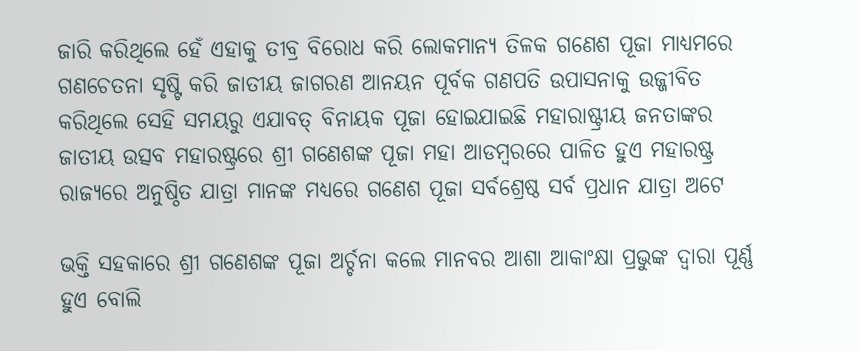ଜାରି କରିଥିଲେ ହେଁ ଏହାକୁ ତୀବ୍ର ବିରୋଧ କରି ଲୋକମାନ୍ୟ ତିଳକ ଗଣେଶ ପୂଜା ମାଧ୍ୟମରେ ଗଣଚେତନା ସୃଷ୍ଟି କରି ଜାତୀୟ ଜାଗରଣ ଆନୟନ ପୂର୍ବକ ଗଣପତି ଉପାସନାକୁ ଉଜ୍ଜୀବିତ କରିଥିଲେ ସେହି ସମୟରୁ ଏଯାବତ୍ ବିନାୟକ ପୂଜା ହୋଇଯାଇଛି ମହାରାଷ୍ଟ୍ରୀୟ ଜନତାଙ୍କର ଜାତୀୟ ଉତ୍ସବ ମହାରଷ୍ଟ୍ରରେ ଶ୍ରୀ ଗଣେଶଙ୍କ ପୂଜା ମହା ଆଡମ୍ବରରେ ପାଳିତ ହୁଏ ମହାରଷ୍ଟ୍ର ରାଜ୍ୟରେ ଅନୁଷ୍ଠିତ ଯାତ୍ରା ମାନଙ୍କ ମଧ୍ୟରେ ଗଣେଶ ପୂଜା ସର୍ବଶ୍ରେଷ୍ଠ ସର୍ବ ପ୍ରଧାନ ଯାତ୍ରା ଅଟେ

ଭକ୍ତି ସହକାରେ ଶ୍ରୀ ଗଣେଶଙ୍କ ପୂଜା ଅର୍ଚ୍ଚନା କଲେ ମାନବର ଆଶା ଆକାଂକ୍ଷା ପ୍ରଭୁଙ୍କ ଦ୍ଵାରା ପୂର୍ଣ୍ଣ ହୁଏ ବୋଲି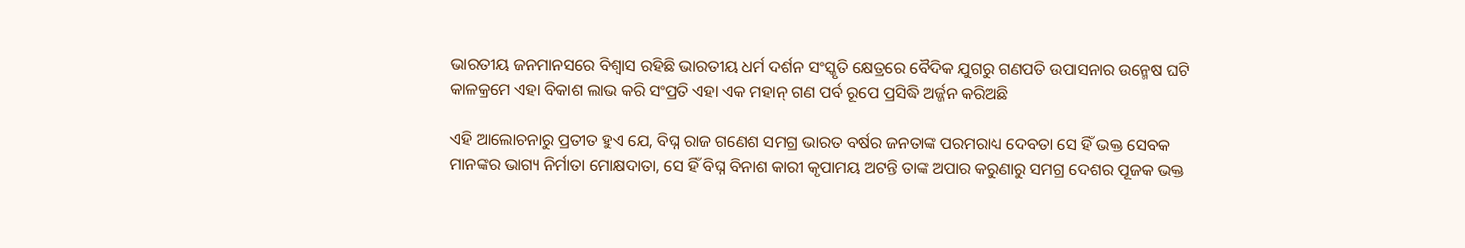ଭାରତୀୟ ଜନମାନସରେ ବିଶ୍ଵାସ ରହିଛି ଭାରତୀୟ ଧର୍ମ ଦର୍ଶନ ସଂସ୍କୃତି କ୍ଷେତ୍ରରେ ବୈଦିକ ଯୁଗରୁ ଗଣପତି ଉପାସନାର ଉନ୍ମେଷ ଘଟି କାଳକ୍ରମେ ଏହା ବିକାଶ ଲାଭ କରି ସଂପ୍ରତି ଏହା ଏକ ମହାନ୍ ଗଣ ପର୍ବ ରୂପେ ପ୍ରସିଦ୍ଧି ଅର୍ଜ୍ଜନ କରିଅଛି

ଏହି ଆଲୋଚନାରୁ ପ୍ରତୀତ ହୁଏ ଯେ, ବିଘ୍ନ ରାଜ ଗଣେଶ ସମଗ୍ର ଭାରତ ବର୍ଷର ଜନତାଙ୍କ ପରମରାଧ୍ୟ ଦେବତା ସେ ହିଁ ଭକ୍ତ ସେବକ ମାନଙ୍କର ଭାଗ୍ୟ ନିର୍ମାତା ମୋକ୍ଷଦାତା, ସେ ହିଁ ବିଘ୍ନ ବିନାଶ କାରୀ କୃପାମୟ ଅଟନ୍ତି ତାଙ୍କ ଅପାର କରୁଣାରୁ ସମଗ୍ର ଦେଶର ପୂଜକ ଭକ୍ତ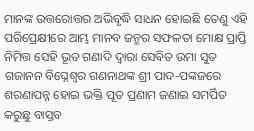ମାନଙ୍କ ଉତ୍ତରୋତ୍ତର ଅଭିବୃଦ୍ଧି ସାଧନ ହୋଇଛି ତେଣୁ ଏହି ପରିପ୍ରେକ୍ଷୀରେ ଆମ୍ଭ ମାନବ ଜନ୍ମର ସଫଳତା ମୋକ୍ଷ ପ୍ରାପ୍ତି ନିମିତ୍ତ ସେହି ଭୂତ ଗଣାଦି ଦ୍ଵାରା ସେବିତ ଉମା ସୁତ ଗଜାନନ ବିଘ୍ନେଶ୍ଵର ଗଣନାଥଙ୍କ ଶ୍ରୀ ପାଦ-ପଙ୍କଜରେ ଶରଣାପନ୍ନ ହୋଇ ଭକ୍ତି ପୂତ ପ୍ରଣାମ ଜଣାଇ ସମର୍ପିତ କରୁଛୁ ବାସ୍ତବ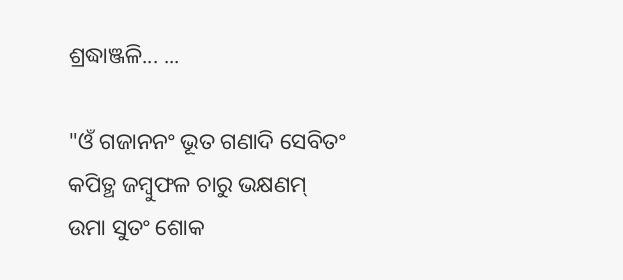ଶ୍ରଦ୍ଧାଞ୍ଜଳି... ...

"ଓଁ ଗଜାନନଂ ଭୂତ ଗଣାଦି ସେବିତଂ
କପିତ୍ଥ ଜମ୍ବୁଫଳ ଚାରୁ ଭକ୍ଷଣମ୍
ଉମା ସୁତଂ ଶୋକ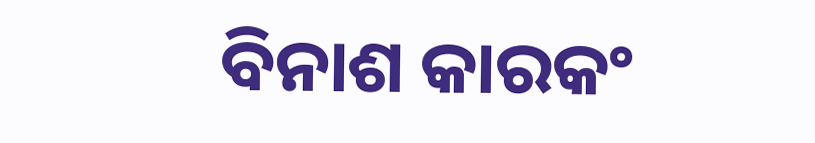ବିନାଶ କାରକଂ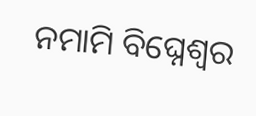ନମାମି ବିଘ୍ନେଶ୍ଵର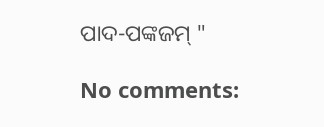ପାଦ-ପଙ୍କଜମ୍ "

No comments: